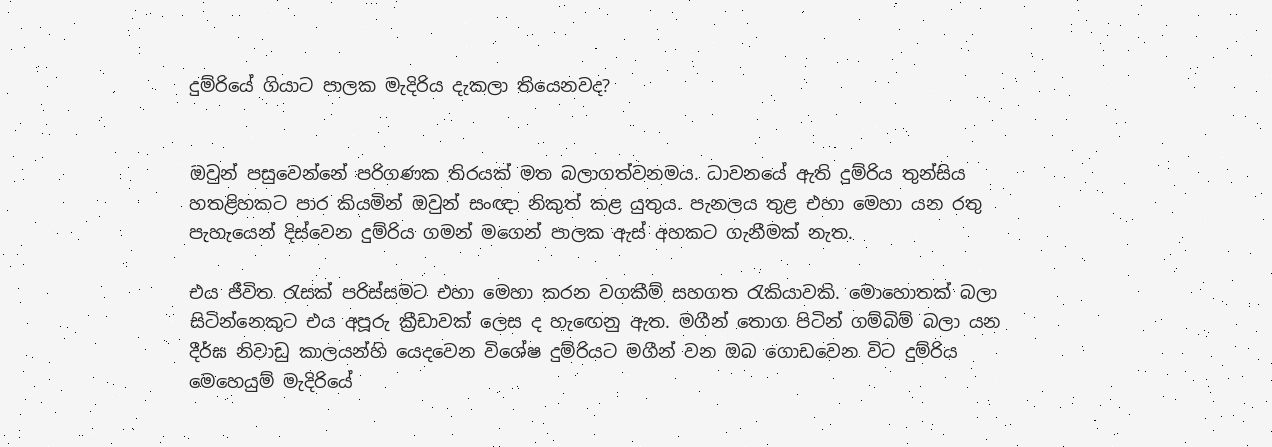දුම්රියේ ගියාට පාලක මැදිරිය දැකලා තියෙනවද?


ඔවුන් පසුවෙන්නේ පරිගණක තිරයක් මත බලාගත්වනමය. ධාවනයේ ඇති දුම්රිය තුන්සිය හතළිහකට පාර කියමින් ඔවුන් සංඥා නිකුත් කළ යුතුය. පැනලය තුළ එහා මෙහා යන රතු පැහැයෙන් දිස්වෙන දුම්රිය ගමන් මගෙන් පාලක ඇස් අහකට ගැනීමක් නැත.

එය ජීවිත රැසක් පරිස්සමට එහා මෙහා කරන වගකීම් සහගත රැකියාවකි. මොහොතක් බලා සිටින්නෙකුට එය අපූරු ක්‍රීඩාවක් ලෙස ද හැඟෙනු ඇත. මගීන් තොග පිටින් ගම්බිම් බලා යන දීර්ඝ නිවාඩු කාලයන්හි යෙදවෙන විශේෂ දුම්රියට මගීන් වන ඔබ ගොඩවෙන විට දුම්රිය මෙහෙයුම් මැදිරියේ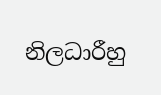නිලධාරීහු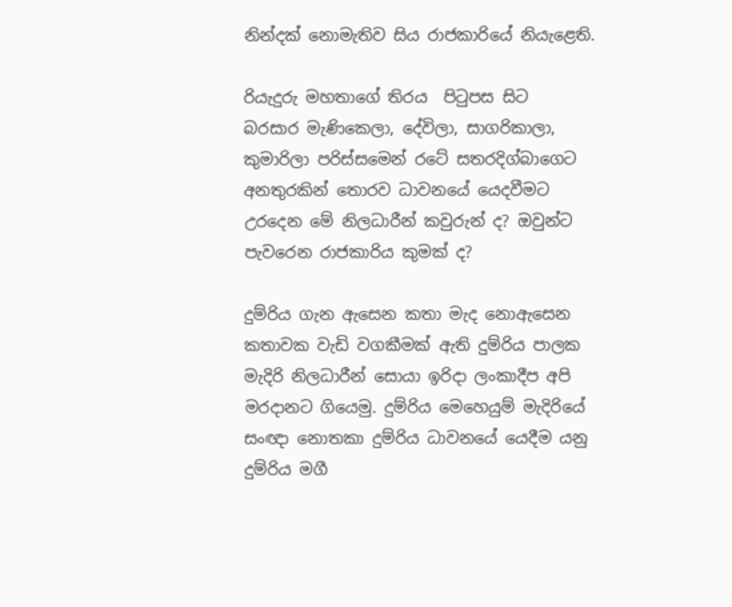නින්දක් නොමැතිව සිය රාජකාරියේ නියැළෙති.

රියැදුරු මහතාගේ තිරය  පිටුපස සිට  බරසාර මැණිකෙලා, දේවිලා, සාගරිකාලා, කුමාරිලා පරිස්සමෙන් රටේ සතරදිග්බාගෙට අනතුරකින් තොරව ධාවනයේ යෙදවීමට උරදෙන මේ නිලධාරීන් කවුරුන් ද? ඔවුන්ට පැවරෙන රාජකාරිය කුමක් ද?

දුම්රිය ගැන ඇසෙන කතා මැද නොඇසෙන කතාවක වැඩි වගකීමක් ඇති දුම්රිය පාලක මැදිරි නිලධාරීන් සොයා ඉරිදා ලංකාදීප අපි මරදානට ගියෙමු. දුම්රිය මෙහෙයුම් මැදිරියේ සංඥා නොතකා දුම්රිය ධාවනයේ යෙදීම යනු දුම්රිය මගී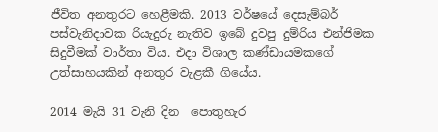ජීවිත අනතුරට හෙළීමකි. 2013 වර්ෂයේ දෙසැම්බර් පස්වැනිදාවක රියැදුරු නැතිව ඉබේ දුවපු දුම්රිය එන්ජිමක සිදුවීමක් වාර්තා විය. එදා විශාල කණ්ඩායමකගේ උත්සාහයකින් අනතුර වැළකී ගියේය.

2014 මැයි 31 වැනි දින  පොතුහැර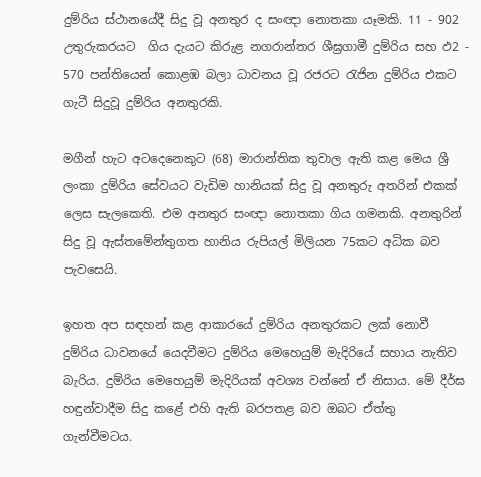දුම්රිය ස්ථානයේදී සිදු වූ අනතුර ද සංඥා නොතකා යෑමකි. 11 - 902 උතුරුකරයට  ගිය දැයට කිරුළ නගරාන්තර ශීඝ්‍රගාමී දුම්රිය සහ ඵ2 - 570 පන්තියෙන් කොළඹ බලා ධාවනය වූ රජරට රැජින දුම්රිය එකට ගැටී සිදුවූ දුම්රිය අනතුරකි.

මගීන් හැට අටදෙනෙකුට (68) මාරාන්තික තුවාල ඇති කළ මෙය ශ්‍රී ලංකා දුම්රිය සේවයට වැඩිම හානියක් සිදු වූ අනතුරු අතරින් එකක් ලෙස සැලකෙති. එම අනතුර සංඥා නොතකා ගිය ගමනකි. අනතුරින් සිදු වූ ඇස්තමේන්තුගත හානිය රුපියල් මිලියන 75කට අධික බව පැවසෙයි.

ඉහත අප සඳහන් කළ ආකාරයේ දුම්රිය අනතුරකට ලක් නොවී දුම්රිය ධාවනයේ යෙදවීමට දුම්රිය ‍මෙහෙයුම් මැදිරියේ සහාය නැතිව බැරිය. දුම්රිය මෙහෙයුම් මැදිරියක් අවශ්‍ය වන්නේ ඒ නිසාය. මේ දීර්ඝ හඳුන්වාදීම සිදු කළේ එහි ඇති බරපතළ බව ඔබට ඒත්තු ගැන්වීමටය.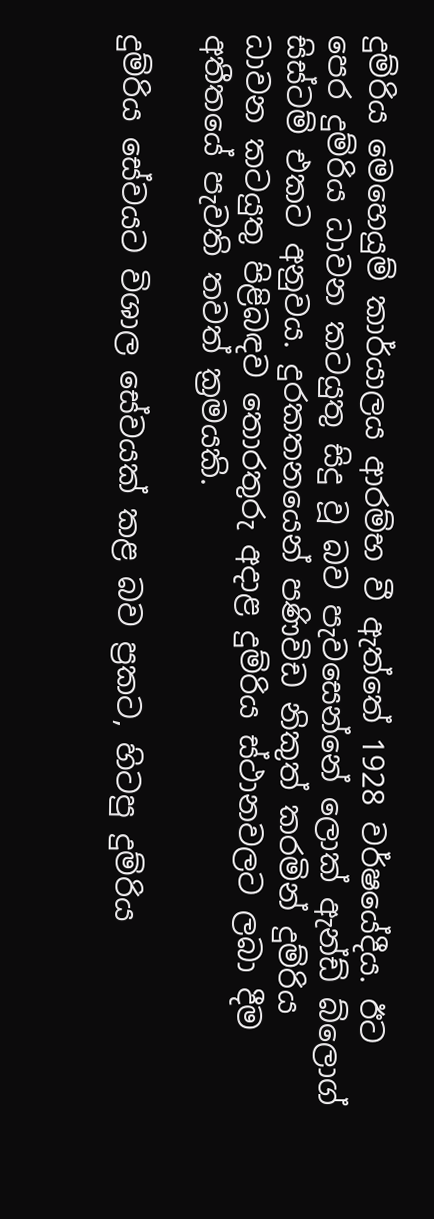දුම්රිය මෙහෙයුම් කාර්යාලය ආරම්භ වී ඇත්තේ 1928 වර්ෂයේදීය. ඊට පෙර දුම්රිය ධාවන කටයුතු සිදු වූ බව පැවසෙන්නේ ලොක් ඇන්ඩ් බ්ලොග් සිස්ටම් එකට අනුවය. දුරකතනයෙන් පණිවිඩ නිකුත් කරමින් දුම්රිය ධාවන කටයුතු පිළිබඳව තොරතුරු අදාළ දුම්රිය ස්ථානවලට ලබා දීම අතීතයේ පැවති තවත් ක්‍රමයකි.

දුම්රිය සේවයට විශාල සේවයක් කළ බව ප්‍රකට, හිටපු දුම්රිය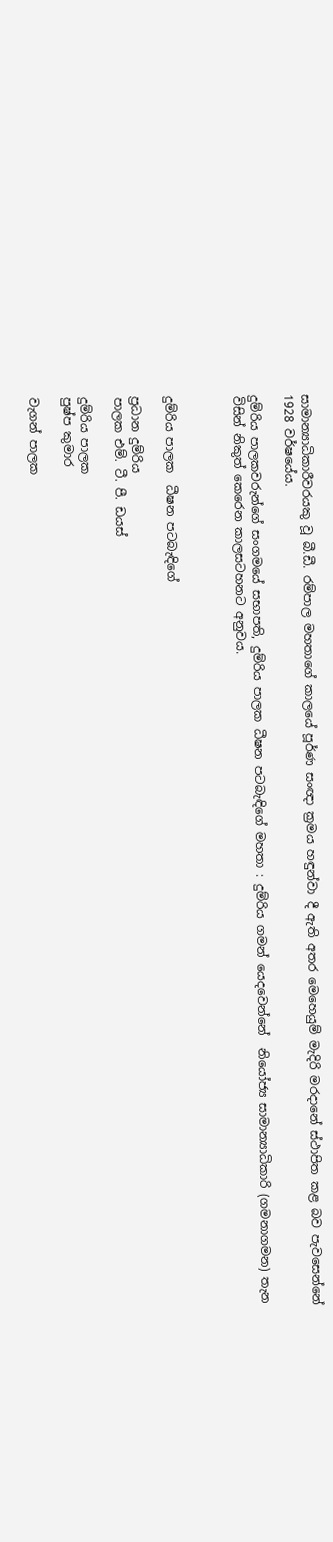සාමාන්‍යාධිකාරීවරයකු වූ බී.ඩී. රම්පාල මහතාගේ කාලයේ පූර්ණ සංඥා ක්‍රමය හඳුන්වා දී ඇති අතර මෙහෙයුම් මැදිරි මරදානේ ස්ථාපිත කළ බව පැවසෙන්නේ 1928 වර්ෂයේය.

දුම්රිය පාලකවරුන්ගේ සංගමයේ සභාපති, දුම්රිය පාලක ධීෂන පටබැඳිගේ මහතා : දුම්රිය ගමන් යෙදවෙන්නේ  නියෝජ්‍ය සාමාන්‍යාධිකාරි (ගමනාගමන) තැන විසින් නිකුත් කෙරෙන කාලසටහනට අනුවය.



දුම්රිය පාලක  ධීෂන පටබැඳිගේ

ප්‍රධාන දුම්රිය
පාලක එම්. ටී. පී. ඩයස්

දුම්රිය පාලක
පුෂ්ප කුමාර

වැගන් පාලක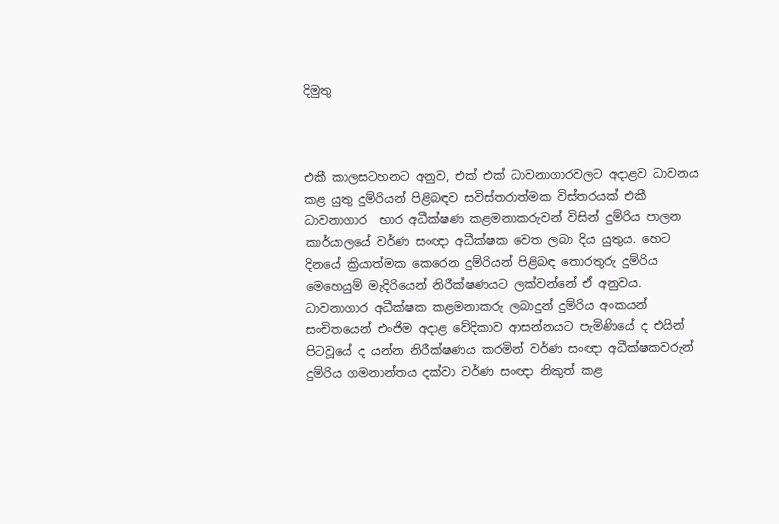දිමුතු



එකී කාලසටහනට අනුව, එක් එක් ධාවනාගාරවලට අදාළව ධාවනය කළ යුතු දුම්රියන් පිළිබඳව සවිස්තරාත්මක විස්තරයක් එකී ධාවනාගාර  භාර අධීක්ෂණ කළමනාකරුවන් විසින් දුම්රිය පාලන කාර්යාලයේ වර්ණ සංඥා අධීක්ෂක වෙත ලබා දිය යුතුය. හෙට දිනයේ ක්‍රියාත්මක කෙරෙන දුම්රියන් පිළිබඳ තොරතුරු දුම්රිය මෙහෙයුම් මැදිරියෙන් නිරීක්ෂණයට ලක්වන්නේ ඒ අනුවය. ධාවනාගාර අධීක්ෂක කළමනාකරු ලබාදුන් දුම්රිය අංකයන් සංචිතයෙන් එංජිම අදාළ වේදිකාව ආසන්නයට පැමිණියේ ද එයින් පිටවූයේ ද යන්න නිරීක්ෂණය කරමින් වර්ණ සංඥා අධීක්ෂකවරුන් දුම්රිය ගමනාන්තය දක්වා වර්ණ සංඥා නිකුත් කළ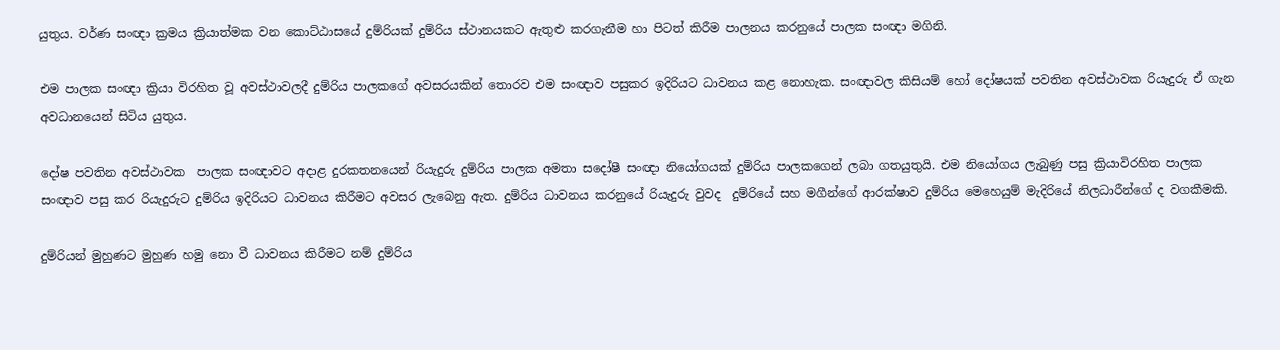යුතුය. වර්ණ සංඥා ක්‍රමය ක්‍රියාත්මක වන කොට්ඨාසයේ දුම්රියක් දුම්රිය ස්ථානයකට ඇතුළු කරගැනීම හා පිටත් කිරීම පාලනය කරනුයේ පාලක සංඥා මගිනි.

එම පාලක සංඥා ක්‍රියා විරහිත වූ අවස්ථාවලදී දුම්රිය පාලකගේ අවසරයකින් තොරව එම සංඥාව පසුකර ඉදිරියට ධාවනය කළ නොහැක. සංඥාවල කිසියම් හෝ දෝෂයක් පවතින අවස්ථාවක රියැදුරු ඒ ගැන අවධානයෙන් සිටිය යුතුය.

දෝෂ පවතින අවස්ථාවක  පාලක සංඥාවට අදාළ දුරකතනයෙන් රියැදුරු දුම්රිය පාලක අමතා සදෝෂී සංඥා නියෝගයක් දුම්රිය පාලකගෙන් ලබා ගතයුතුයි. එම නියෝගය ලැබුණු පසු ක්‍රියාවිරහිත පාලක සංඥාව පසු කර රියැදුරුට දුම්රිය ඉදිරියට ධාවනය කිරීමට අවසර ලැබෙනු ඇත. දුම්රිය ධාවනය කරනුයේ රියැදුරු වුවද  දුම්රියේ සහ මගීන්ගේ ආරක්ෂාව දුම්රිය මෙහෙයුම් මැදිරියේ නිලධාරීන්ගේ ද වගකීමකි.

දුම්රියන් මුහුණට මුහුණ හමු නො වී ධාවනය කිරීමට නම් දුම්රිය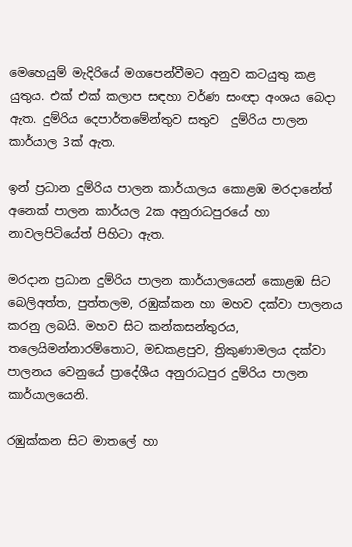මෙහෙයුම් මැදිරියේ මගපෙන්වීමට අනුව කටයුතු කළ යුතුය. එක් එක් කලාප සඳහා වර්ණ සංඥා අංශය බෙදා ඇත. දුම්රිය දෙපාර්තමේන්තුව සතුව  දුම්රිය පාලන කාර්යාල 3ක් ඇත.

ඉන් ප්‍රධාන දුම්රිය පාලන කාර්යාලය කොළඹ මරදානේත් අනෙක් පාලන කාර්යල 2ක අනුරාධපුරයේ හා නාවලපිටියේත් පිහිටා ඇත.

මරදාන ප්‍රධාන දුම්රිය පාලන කාර්යාලයෙන් කොළඹ සිට බෙලිඅත්ත, පුත්තලම, රඹුක්කන හා මහව දක්වා පාලනය කරනු ලබයි. මහව සිට කන්කසන්තුරය, තලෙයිමන්නාරම්තොට, මඩකළපුව, ත්‍රිකුණාමලය දක්වා පාලනය වෙනුයේ ප්‍රාදේශීය අනුරාධපුර දුම්රිය පාලන කාර්යාලයෙනි.

රඹුක්කන සිට මාතලේ හා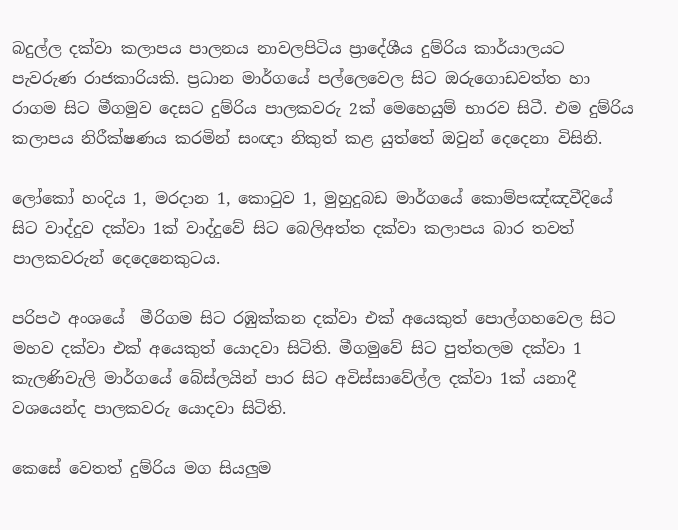බදුල්ල දක්වා කලාපය පාලනය නාවලපිටිය ප්‍රාදේශීය දුම්රිය කාර්යාලයට පැවරුණ රාජකාරියකි. ප්‍රධාන මාර්ගයේ පල්ලෙවෙල සිට ඔරුගොඩවත්ත හා රාගම සිට මීගමුව දෙසට දුම්රිය පාලකවරු 2ක් මෙහෙයුම් භාරව සිටී. එම දුම්රිය කලාපය නිරීක්ෂණය කරමින් සංඥා නිකුත් කළ යුත්තේ ඔවුන් දෙදෙනා විසිනි.

ලෝකෝ හංදිය 1, මරදාන 1, කොටුව 1, මුහුදුබඩ මාර්ගයේ කොම්පඤ්ඤවීදියේ සිට වාද්දුව දක්වා 1ක් වාද්දුවේ සිට බෙලිඅත්ත දක්වා කලාපය බාර තවත් පාලකවරුන් දෙදෙනෙකුටය.

පරිපථ අංශයේ  මීරිගම සිට රඹුක්කන දක්වා එක් අයෙකුත් පොල්ගහවෙල සිට මහව දක්වා එක් අයෙකුත් යොදවා සිටිති. මීගමුවේ සිට පුත්තලම දක්වා 1 කැලණිවැලි මාර්ගයේ බේස්ලයින් පාර සිට අවිස්සාවේල්ල දක්වා 1ක් යනාදී වශයෙන්ද පාලකවරු යොදවා සිටිති.

කෙසේ වෙතත් දුම්රිය මග සියලු‍ම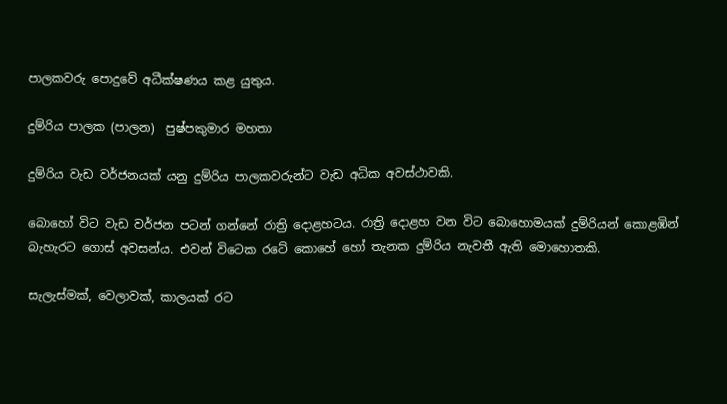පාලකවරු පොදුවේ අධීක්ෂණය කළ යුතුය.

දුම්රිය පාලක (පාලන)  පුෂ්පකුමාර මහතා

දුම්රිය වැඩ වර්ජනයක් යනු දුම්රිය පාලකවරුන්ට වැඩ අධික අවස්ථාවකි.

බොහෝ විට වැඩ වර්ජන පටන් ගන්නේ රාත්‍රි දොළහටය. රාත්‍රි දොළහ වන විට බොහොමයක් දුම්රියන් කොළඹින් බැහැරට ගොස් අවසන්ය. එවන් විටෙක රටේ කොහේ හෝ තැනක දුම්රිය නැවතී ඇති මොහොතකි.

සැලැස්මක්, වෙලාවක්, කාලයක් රට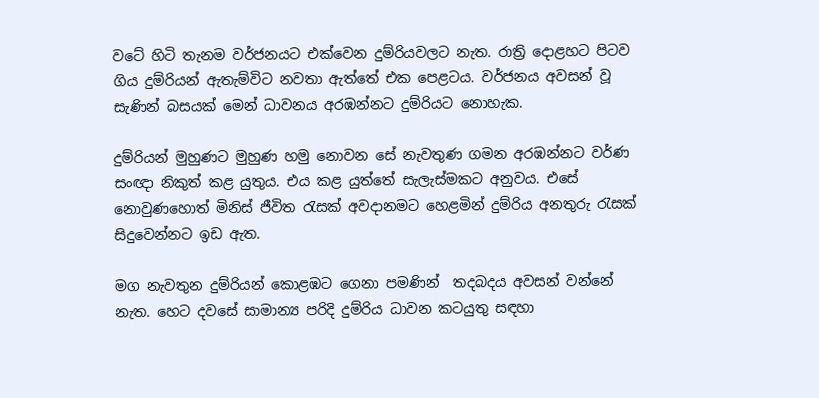වටේ හිටි තැනම වර්ජනයට එක්වෙන දුම්රියවලට නැත. රාත්‍රි දොළහට පිටව ගිය දුම්රියන් ඇතැම්විට නවතා ඇත්තේ එක පෙළටය. වර්ජනය අවසන් වූ සැණින් බසයක් මෙන් ධාවනය අරඹන්නට දුම්රියට නොහැක.

දුම්රියන් මුහුණට මුහුණ හමු නොවන සේ නැවතුණ ගමන අරඹන්නට වර්ණ සංඥා නිකුත් කළ යුතුය. එය කළ යුත්තේ සැලැස්මකට අනුවය. එසේ නොවුණහොත් මිනිස් ජීවිත රැසක් අවදානමට හෙළමින් දුම්රිය අනතුරු රැසක් සිදුවෙන්නට ඉඩ ඇත.

මග නැවතුන දුම්රියන් කොළඹට ගෙනා පමණින්  තදබදය අවසන් වන්නේ නැත. හෙට දවසේ සාමාන්‍ය පරිදි දුම්රිය ධාවන කටයුතු සඳහා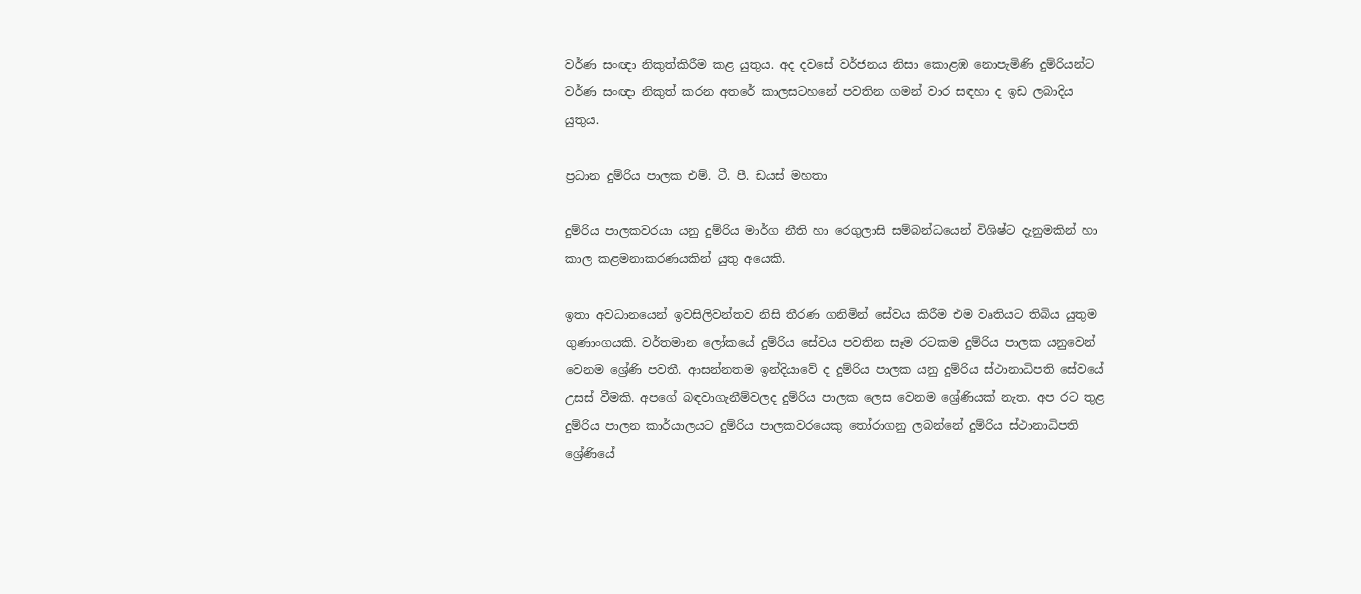වර්ණ සංඥා නිකුත්කිරීම කළ යුතුය. අද දවසේ වර්ජනය නිසා කොළඹ නොපැමිණි දුම්රියන්ට වර්ණ සංඥා නිකුත් කරන අතරේ කාලසටහනේ පවතින ගමන් වාර සඳහා ද ඉඩ ලබාදිය යුතුය.

ප්‍රධාන දුම්රිය පාලක එම්. ටී. පී. ඩයස් මහතා

දුම්රිය පාලකවරයා යනු දුම්රිය මාර්ග නීති හා රෙගුලාසි සම්බන්ධයෙන් විශිෂ්ට දැනුමකින් හා කාල කළමනාකරණයකින් යුතු අයෙකි.

ඉතා අවධානයෙන් ඉවසිලිවන්තව නිසි තීරණ ගනිමින් සේවය කිරීම එම වෘතියට තිබිය යුතුම ගුණාංගයකි. වර්තමාන ලෝකයේ දුම්රිය සේවය පවතින සෑම රටකම දුම්රිය පාලක යනුවෙන් වෙනම ශ්‍රේණි පවතී. ආසන්නතම ඉන්දියාවේ ද දුම්රිය පාලක යනු දුම්රිය ස්ථානාධිපති සේවයේ උසස් වීමකි. අපගේ බඳවාගැනීම්වලද දුම්රිය පාලක ලෙස වෙනම ශ්‍රේණියක් නැත. අප රට තුළ දුම්රිය පාලන කාර්යාලයට දුම්රිය පාලකවරයෙකු තෝරාගනු ලබන්නේ දුම්රිය ස්ථානාධිපති ශ්‍රේණියේ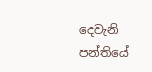දෙවැනි පන්තියේ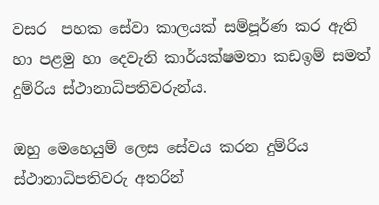වසර  පහක සේවා කාලයක් සම්පූර්ණ කර ඇති හා පළමු හා දෙවැනි කාර්යක්ෂමතා කඩඉම් සමත් දුම්රිය ස්ථානාධිපතිවරුන්ය.

ඔහු මෙහෙයුම් ලෙස සේවය කරන දුම්රිය ස්ථානාධිපතිවරු අතරින්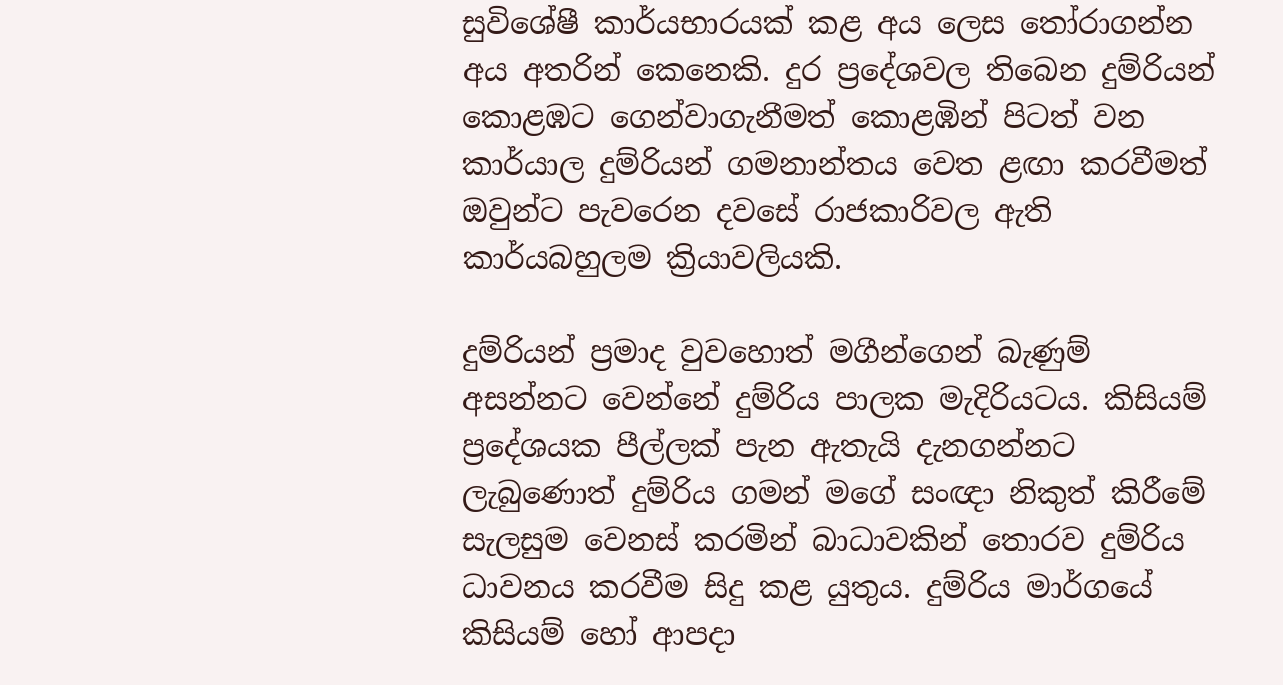සුවිශේෂී කාර්යභාරයක් කළ අය ලෙස තෝරාගන්න අය අතරින් කෙනෙකි. දුර ප්‍රදේශවල තිබෙන දුම්රියන් කොළඹට ගෙන්වාගැනීමත් කොළඹින් පිටත් වන කාර්යාල දුම්රියන් ගමනාන්තය වෙත ළඟා කරවීමත් ඔවුන්ට පැවරෙන දවසේ රාජකාරිවල ඇති කාර්යබහුලම ක්‍රියාවලියකි.

දුම්රියන් ප්‍රමාද වුවහොත් මගීන්ගෙන් බැණුම් අසන්නට වෙන්නේ දුම්රිය පාලක මැදිරියටය. කිසියම් ප්‍රදේශයක පීල්ලක් පැන ඇතැයි දැනගන්නට ලැබුණොත් දුම්රිය ගමන් මගේ සංඥා නිකුත් කිරීමේ සැලසුම වෙනස් කරමින් බාධාවකින් තොරව දුම්රිය ධාවනය කරවීම සිදු කළ යුතුය. දුම්රිය මාර්ගයේ කිසියම් හෝ ආපදා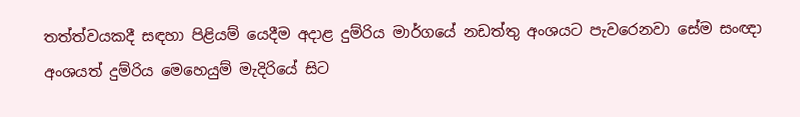තත්ත්වයකදී සඳහා පිළියම් යෙදීම අදාළ දුම්රිය මාර්ගයේ නඩත්තු අංශයට පැවරෙනවා සේම සංඥා අංශයත් දුම්රිය මෙහෙයුම් මැදිරියේ සිට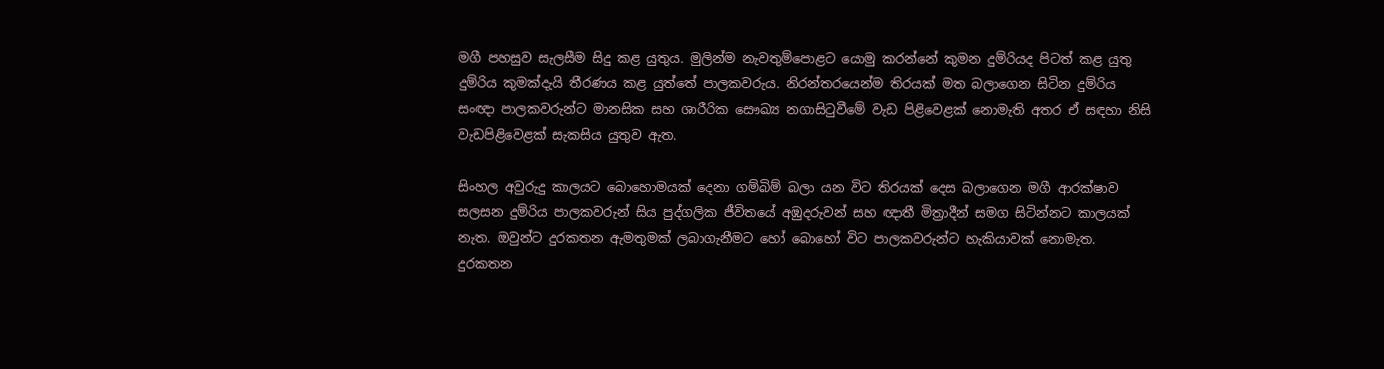මගී පහසුව සැලසීම සිදු කළ යුතුය. මුලින්ම නැවතුම්පොළට යොමු කරන්නේ කුමන දුම්රියද පිටත් කළ යුතු දුම්රිය කුමක්දැයි තීරණය කළ යුත්තේ පාලකවරුය. නිරන්තරයෙන්ම තිරයක් මත බලාගෙන සිටින දුම්රිය සංඥා පාලකවරුන්ට මානසික සහ ශාරීරික සෞඛ්‍ය නගාසිටුවීමේ වැඩ පිළිවෙළක් නොමැති අතර ඒ සඳහා නිසි වැඩපිළිවෙළක් සැකසිය යුතුව ඇත.

සිංහල අවුරුදු කාලයට බොහොමයක් දෙනා ගම්බිම් බලා යන විට තිරයක් දෙස බලාගෙන මගී ආරක්ෂාව සලසන දුම්රිය පාලකවරුන් සිය පුද්ගලික ජීවිතයේ අඹුදරුවන් සහ ඥාතී මිත්‍රාදීන් සමග සිටින්නට කාලයක් නැත. ඔවුන්ට දුරකතන ඇමතුමක් ලබාගැනීමට හෝ බොහෝ විට පාලකවරුන්ට හැකියාවක් නොමැත. දුරකතන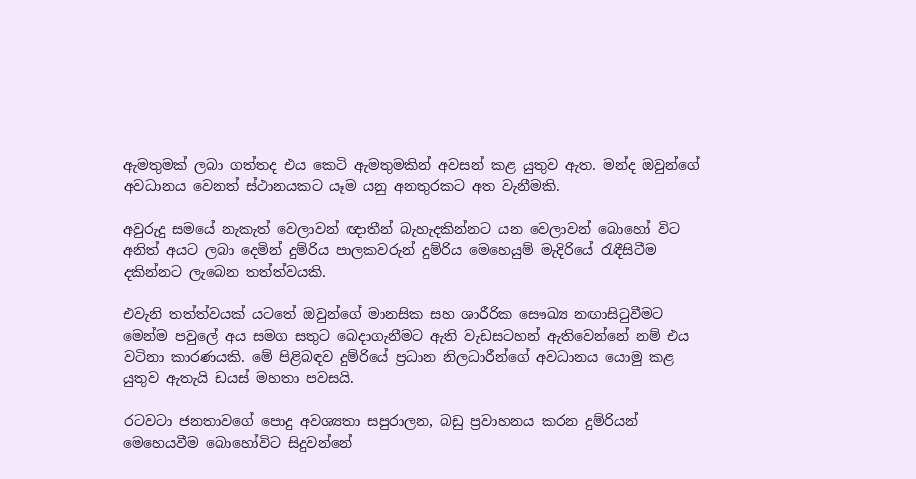ඇමතුමක් ලබා ගත්තද එය කෙටි ඇමතුමකින් අවසන් කළ යුතුව ඇත. මන්ද ඔවුන්ගේ අවධානය වෙනත් ස්ථානයකට යෑම යනු අනතුරකට අත වැනීමකි.

අවුරුදු සමයේ නැකැත් වෙලාවන් ඥාතීන් බැහැදකින්නට යන වෙලාවන් බොහෝ විට අනිත් අයට ලබා දෙමින් දුම්රිය පාලකවරුන් දුම්රිය මෙහෙයුම් මැදිරියේ රැඳීසිටීම දකින්නට ලැබෙන තත්ත්වයකි.

එවැනි තත්ත්වයක් යටතේ ඔවුන්ගේ මානසික සහ ශාරීරික සෞඛ්‍ය නඟාසිටුවීමට මෙන්ම පවුලේ අය සමග සතුට බෙදාගැනීමට ඇති වැඩසටහන් ඇතිවෙන්නේ නම් එය වටිනා කාරණයකි. මේ පිළිබඳව දුම්රියේ ප්‍රධාන නිලධාරීන්ගේ අවධානය යොමු කළ යුතුව ඇතැයි ඩයස් මහතා පවසයි.

රටවටා ජනතාවගේ පොදු අවශ්‍යතා සපුරාලන, බඩු ප්‍රවාහනය කරන දුම්රියන් මෙහෙයවීම බොහෝවිට සිදුවන්නේ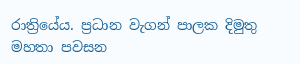රාත්‍රියේය. ප්‍රධාන වැගන් පාලක දිමුතු මහතා පවසන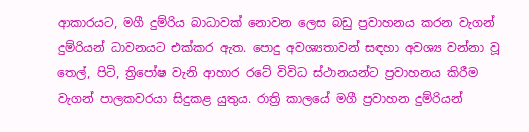ආකාරයට, මගී දුම්රිය බාධාවක් නොවන ලෙස බඩු ප්‍රවාහනය කරන වැගන් දුම්රියන් ධාවනයට එක්කර ඇත. පොදු අවශ්‍යතාවන් සඳහා අවශ්‍ය වන්නා වූ තෙල්, පිටි, ත්‍රිපෝෂ වැනි ආහාර රටේ විවිධ ස්ථානයන්ට ප්‍රවාහනය කිරීම වැගන් පාලකවරයා සිදුකළ යුතුය. රාත්‍රි කාලයේ මගී ප්‍රවාහන දුම්රියන්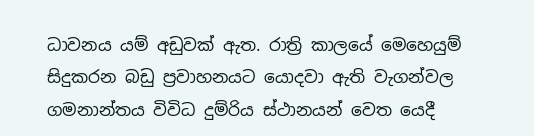ධාවනය යම් අඩුවක් ඇත. රාත්‍රි කාලයේ මෙහෙයුම් සිදුකරන බඩු ප්‍රවාහනයට යොදවා ඇති වැගන්වල ගමනාන්තය විවිධ දුම්රිය ස්ථානයන් වෙත යෙදී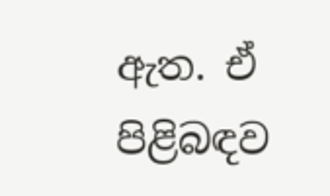ඇත. ඒ පිළිබඳව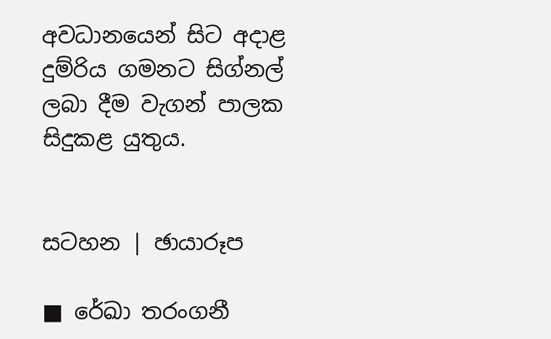අවධානයෙන් සිට අදාළ දුම්රිය ගමනට සිග්නල් ලබා දීම වැගන් පාලක සිදුකළ යුතුය.


සටහන | ඡායාරූප

■ රේඛා තරංගනී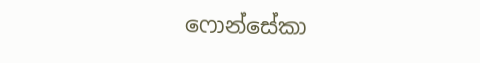ෆොන්සේකා